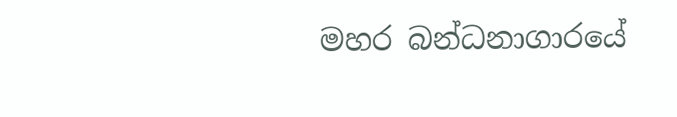මහර බන්ධනාගාරයේ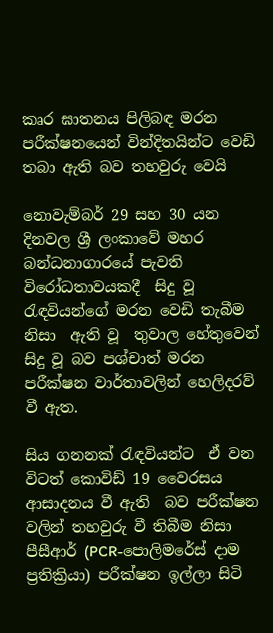කෘර ඝාතනය පිලිබඳ මරන පරීක්ෂනයෙන් වින්දිතයින්ට වෙඩි තබා ඇති බව තහවුරු වෙයි

නොවැම්බර් 29 සහ 30 යන දිනවල ශ්‍රී ලංකාවේ මහර බන්ධනාගාරයේ පැවති විරෝධතාවයකදී  සිදු වූ රැඳවියන්ගේ මරන වෙඩි තැබීම  නිසා  ඇති වූ  තුවාල හේතුවෙන්  සිදු වූ බව පශ්චාත් මරන පරීක්ෂන වාර්තාවලින් හෙලිදරව් වී ඇත.

සිය ගනනක් රැඳවියන්ට  ඒ වන විටත් කොවිඩ් 19 වෛරසය ආසාදනය වී ඇති  බව පරීක්ෂන වලින් තහවුරු වී තිබීම නිසා  පීසීආර් (PCR-පොලිමරේස් දාම ප්‍රතික්‍රියා) පරීක්ෂන ඉල්ලා සිටි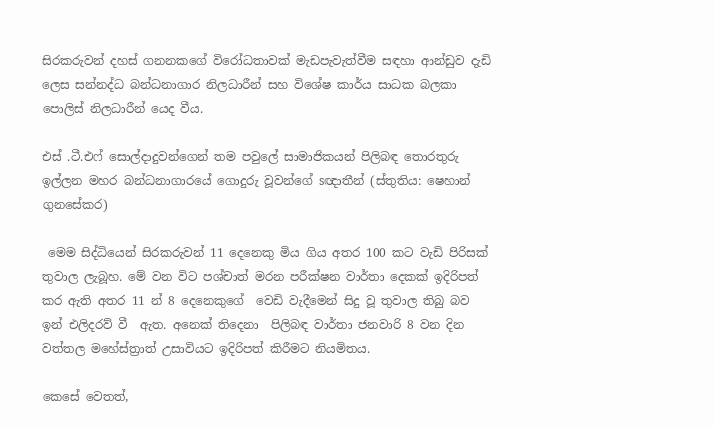සිරකරුවන් දහස් ගනනකගේ විරෝධතාවක් මැඩපැවැත්වීම සඳහා ආන්ඩුව දැඩි ලෙස සන්නද්ධ බන්ධනාගාර නිලධාරීන් සහ විශේෂ කාර්ය සාධක බලකා පොලිස් නිලධාරීන් යෙද වීය.

එස් .ටී.එෆ් සොල්දාදුවන්ගෙන් තම පවුලේ සාමාජිකයන් පිලිබඳ තොරතුරු ඉල්ලන මහර බන්ධනාගාරයේ ගොදුරු වූවන්ගේ sඥාතීන් (ස්තුතිය: ෂෙහාන් ගුනසේකර)

 මෙම සිද්ධියෙන් සිරකරුවන් 11 දෙනෙකු මිය ගිය අතර 100 කට වැඩි පිරිසක් තුවාල ලැබූහ. මේ වන විට පශ්චාත් මරන පරීක්ෂන වාර්තා දෙකක් ඉදිරිපත් කර ඇති අතර 11 න් 8 දෙනෙකුගේ  වෙඩි වැදීමෙන් සිදු වූ තුවාල තිබු බව ඉන් එලිදරව් වී  ඇත. අනෙක් තිදෙනා  පිලිබඳ වාර්තා ජනවාරි 8 වන දින වත්තල මහේස්ත්‍රාත් උසාවියට ඉදිරිපත් කිරීමට නියමිතය.

කෙසේ වෙතත්,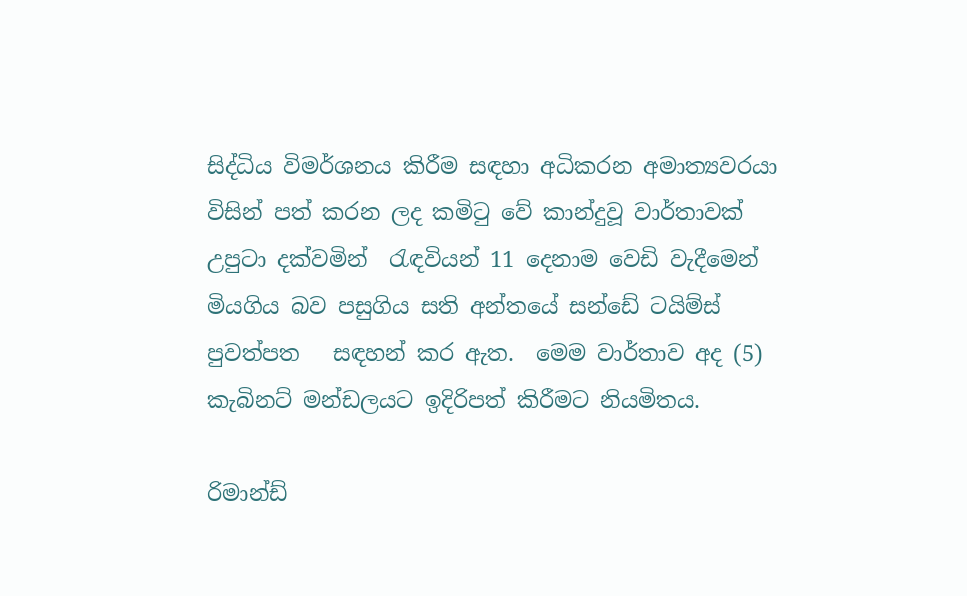සිද්ධිය විමර්ශනය කිරීම සඳහා අධිකරන අමාත්‍යවරයා විසින් පත් කරන ලද කමිටු වේ කාන්දුවූ වාර්තාවක් උපුටා දක්වමින්  රැඳවියන් 11 දෙනාම වෙඩි වැදීමෙන් මියගිය බව පසුගිය සති අන්තයේ සන්ඩේ ටයිම්ස් පුවත්පත   සඳහන් කර ඇත.  මෙම වාර්තාව අද (5) කැබිනට් මන්ඩලයට ඉදිරිපත් කිරීමට නියමිතය.

රිමාන්ඩ්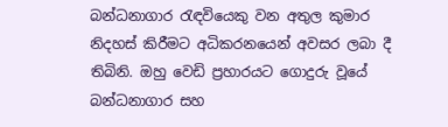බන්ධනාගාර රැඳවියෙකු වන අතුල කුමාර නිදහස් කිරීමට අධිකරනයෙන් අවසර ලබා දී තිබිනි. ඔහු වෙඩි ප්‍රහාරයට ගොදුරු වූයේ බන්ධනාගාර සහ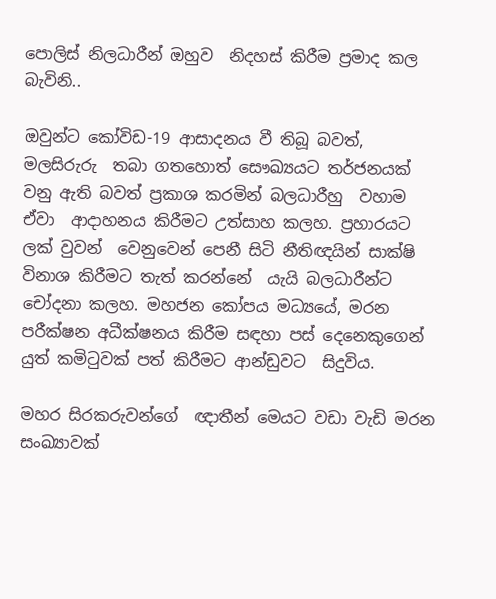පොලිස් නිලධාරීන් ඔහුව  නිදහස් කිරීම ප්‍රමාද කල බැවිනි..

ඔවුන්ට කෝවිඩ-19 ආසාදනය වී තිබූ බවත්, මලසිරුරු  තබා ගතහොත් සෞඛ්‍යයට තර්ජනයක් වනු ඇති බවත් ප්‍රකාශ කරමින් බලධාරීහු  වහාම ඒවා  ආදාහනය කිරීමට උත්සාහ කලහ. ප්‍රහාරයට ලක් වුවන්  වෙනුවෙන් පෙනී සිටි නීතිඥයින් සාක්ෂි විනාශ කිරීමට තැත් කරන්නේ  යැයි බලධාරීන්ට චෝදනා කලහ. මහජන කෝපය මධ්‍යයේ, මරන පරීක්ෂන අධීක්ෂනය කිරීම සඳහා පස් දෙනෙකුගෙන් යුත් කමිටුවක් පත් කිරීමට ආන්ඩුවට  සිදුවිය.

මහර සිරකරුවන්ගේ  ඥාතීන් මෙයට වඩා වැඩි මරන සංඛ්‍යාවක්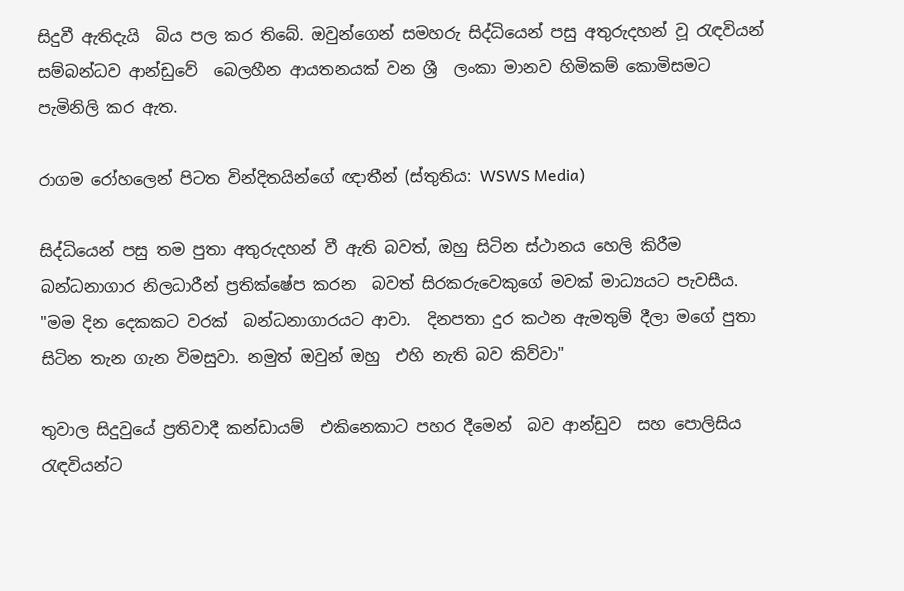සිදුවී ඇතිදැයි  බිය පල කර තිබේ. ඔවුන්ගෙන් සමහරු සිද්ධියෙන් පසු අතුරුදහන් වූ රැඳවියන් සම්බන්ධව ආන්ඩුවේ  බෙලහීන ආයතනයක් වන ‍ශ්‍රී  ලංකා මානව හිමිකම් කොමිසමට පැමිනිලි කර ඇත.

රාගම රෝහලෙන් පිටත වින්දිතයින්ගේ ඥාතීන් (ස්තුතිය: WSWS Media)

සිද්ධියෙන් පසු තම පුතා අතුරුදහන් වී ඇති බවත්, ඔහු සිටින ස්ථානය හෙලි කිරීම බන්ධනාගාර නිලධාරීන් ප්‍රතික්ෂේප කරන  බවත් සිරකරුවෙකුගේ මවක් මාධ්‍යයට පැවසීය. "මම දින දෙකකට වරක්  බන්ධනාගාරයට ආවා.  දිනපතා දුර කථන ඇමතුම් දීලා මගේ පුතා සිටින තැන ගැන විමසුවා. නමුත් ඔවුන් ඔහු  එහි නැති බව කිව්වා"

තුවාල සිදුවුයේ ප්‍රතිවාදී කන්ඩායම්  එකිනෙකාට පහර දීමෙන්  බව ආන්ඩුව  සහ පොලිසිය රැඳවියන්ට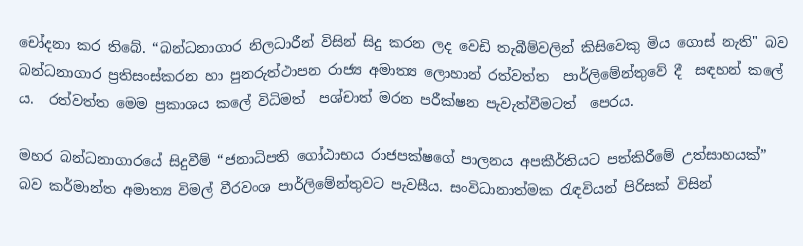චෝදනා කර තිබේ. “බන්ධනාගාර නිලධාරීන් විසින් සිදු කරන ලද වෙඩි තැබීම්වලින් කිසිවෙකු මිය ගොස් නැති" බව  බන්ධනාගාර ප්‍රතිසංස්කරන හා පුනරුත්ථාපන රාජ්‍ය අමාත්‍ය ලොහාන් රත්වත්ත  පාර්ලිමේන්තුවේ දී  සඳහන් කලේ ය.  රත්වත්ත මෙම ප්‍රකාශය කලේ විධිමත්  පශ්චාත් මරන පරීක්ෂන පැවැත්වීමටත්  පෙරය.

මහර බන්ධනාගාරයේ සිදුවීම් “ජනාධිපති ගෝඨාභය රාජපක්ෂගේ පාලනය අපකීර්තියට පත්කිරීමේ උත්සාහයක්” බව කර්මාන්ත අමාත්‍ය විමල් වීරවංශ පාර්ලිමේන්තුවට පැවසීය. සංවිධානාත්මක රැඳවියන් පිරිසක් විසින්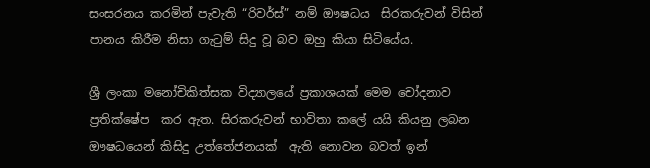සංසරනය කරමින් පැවැති “රිවර්ස්” නම් ඖෂධය  සිරකරුවන් විසින් පානය කිරීම නිසා ගැටුම් සිදු වූ බව ඔහු කියා සිටියේය.

ශ්‍රී ලංකා මනෝචිකිත්සක විද්‍යාලයේ ප්‍රකාශයක් මෙම චෝදනාව  ප්‍රතික්ෂේප  කර ඇත. සිරකරුවන් භාවිතා කලේ යයි කියනු ලබන ඖෂධයෙන් කිසිදු උත්තේජනයක්  ඇති නොවන බවත් ඉන්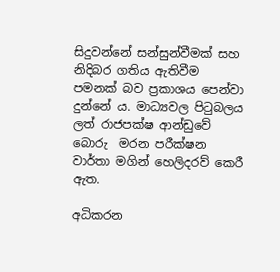සිදුවන්නේ සන්සුන්වීමක් සහ  නිදිබර ගතිය ඇතිවීම පමනක් බව ප්‍රකාශය පෙන්වා දුන්නේ ය. මාධ්‍යවල පිටුබලය ලත් රාජපක්ෂ ආන්ඩුවේ බොරු  මරන පරීක්ෂන වාර්තා මගින් හෙලිදරව් කෙරී  ඇත.

අධිකරන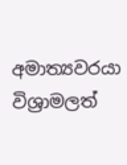අමාත්‍යවරයා විශ්‍රාමලත්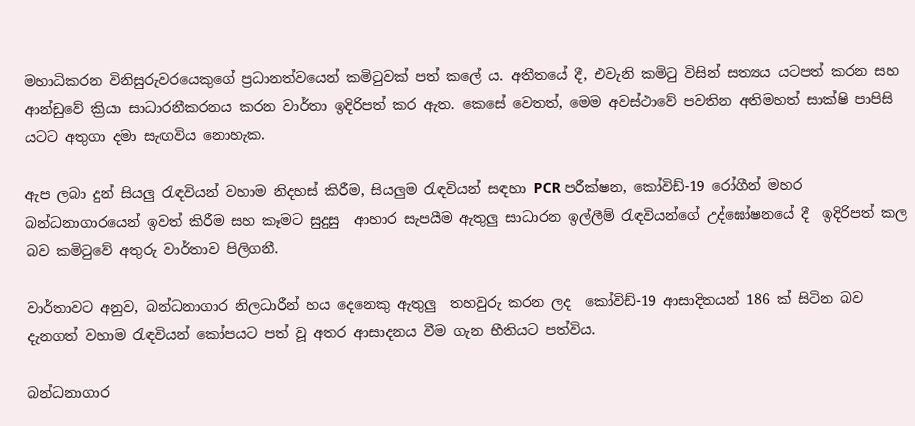මහාධිකරන විනිසුරුවරයෙකුගේ ප්‍රධානත්වයෙන් කමිටුවක් පත් කලේ ය. අතීතයේ දී, එවැනි කමිටු විසින් සත්‍යය යටපත් කරන සහ ආන්ඩුවේ ක්‍රියා සාධාරනීකරනය කරන වාර්තා ඉදිරිපත් කර ඇත. කෙසේ වෙතත්, මෙම අවස්ථාවේ පවතින අතිමහත් සාක්ෂි පාපිසි  යටට අතුගා දමා සැඟවිය නොහැක.

ඇප ලබා දුන් සියලු රැඳවියන් වහාම නිදහස් කිරීම, සියලුම රැඳවියන් සඳහා PCR පරීක්ෂන, කෝවිඩ්-19 රෝගීන් මහර බන්ධනාගාරයෙන් ඉවත් කිරීම සහ කෑමට සුදුසු  ආහාර සැපයීම ඇතුලු සාධාරන ඉල්ලීම් රැඳවියන්ගේ උද්ඝෝෂනයේ දී  ඉදිරිපත් කල බව කමිටුවේ අතුරු වාර්තාව පිලිගනී.

වාර්තාවට අනුව, බන්ධනාගාර නිලධාරීන් හය දෙනෙකු ඇතුලු  තහවුරු කරන ලද  කෝවිඩ්-19 ආසාදිතයන් 186 ක් සිටින බව දැනගත් වහාම රැඳවියන් කෝපයට පත් වූ අතර ආසාදනය වීම ගැන භීතියට පත්විය.

බන්ධනාගාර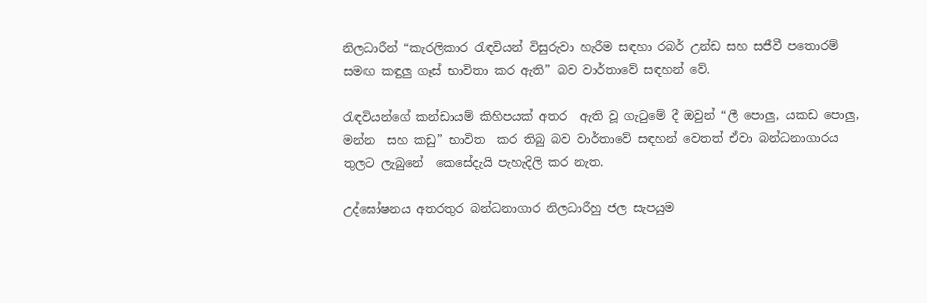නිලධාරීන් “කැරලිකාර රැඳවියන් විසුරුවා හැරීම සඳහා රබර් උන්ඩ සහ සජීවී පතොරම් සමඟ කඳුලු ගෑස් භාවිතා කර ඇති” බව වාර්තාවේ සඳහන් වේ.

රැඳවියන්ගේ කන්ඩායම් කිහිපයක් අතර  ඇති වූ ගැටුමේ දී ඔවුන් “ලී පොලු, යකඩ පොලු, මන්න  සහ කඩු” භාවිත  කර තිබු බව වාර්තාවේ සඳහන් වෙතත් ඒවා බන්ධනාගාරය තුලට ලැබුනේ  කෙසේදැයි පැහැදිලි කර නැත.

උද්ඝෝෂනය අතරතුර බන්ධනාගාර නිලධාරීහු ජල සැපයුම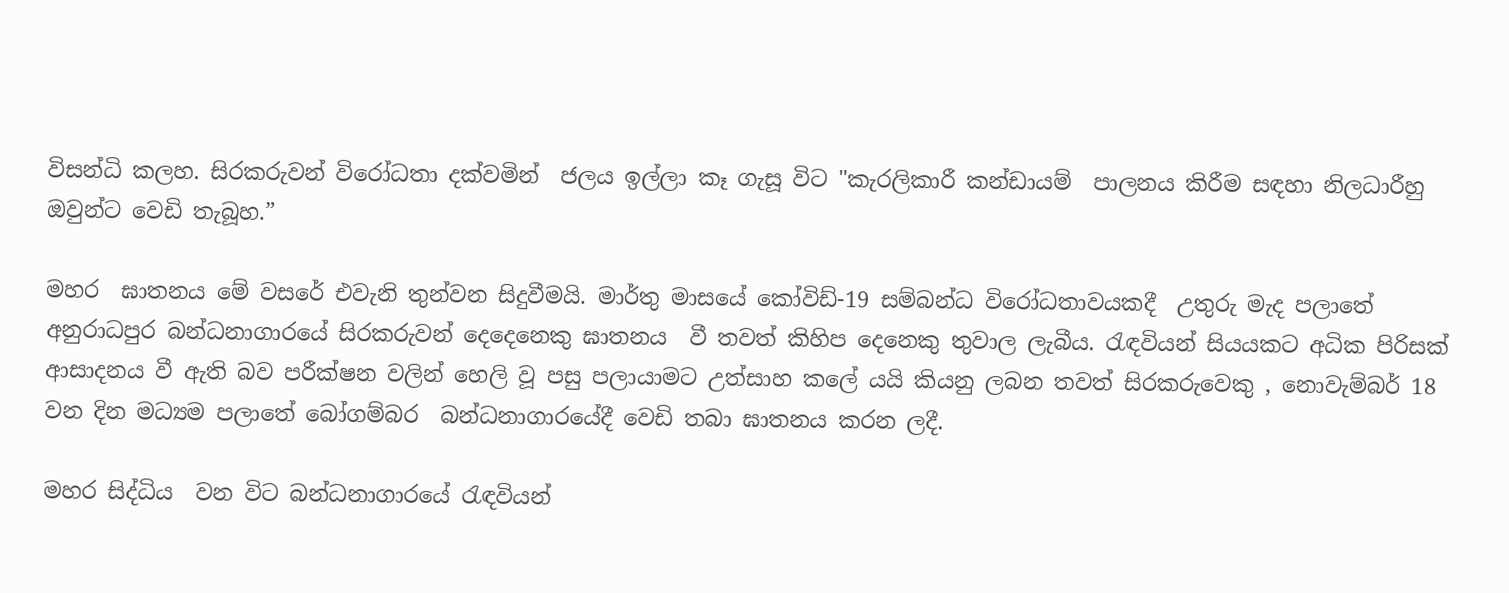විසන්ධි කලහ. සිරකරුවන් විරෝධතා දක්වමින්  ජලය ඉල්ලා කෑ ගැසූ විට "කැරලිකාරී කන්ඩායම්  පාලනය කිරීම සඳහා නිලධාරීහු ඔවුන්ට වෙඩි තැබූහ.”

මහර  ඝාතනය මේ වසරේ එවැනි තුන්වන සිදුවීමයි. මාර්තු මාසයේ කෝවිඩ්-19 සම්බන්ධ විරෝධතාවයකදී  උතුරු මැද පලාතේ  අනුරාධපුර බන්ධනාගාරයේ සිරකරුවන් දෙදෙනෙකු ඝාතනය  වී තවත් කිහිප දෙනෙකු තුවාල ලැබීය. රැඳවියන් සියයකට අධික පිරිසක් ආසාදනය වී ඇති බව පරීක්ෂන වලින් හෙලි වූ පසු පලායාමට උත්සාහ කලේ යයි කියනු ලබන තවත් සිරකරුවෙකු , නොවැම්බර් 18 වන දින මධ්‍යම පලාතේ බෝගම්බර  බන්ධනාගාරයේදී වෙඩි තබා ඝාතනය කරන ලදී.

මහර සිද්ධිය  වන විට බන්ධනාගාරයේ රැඳවියන්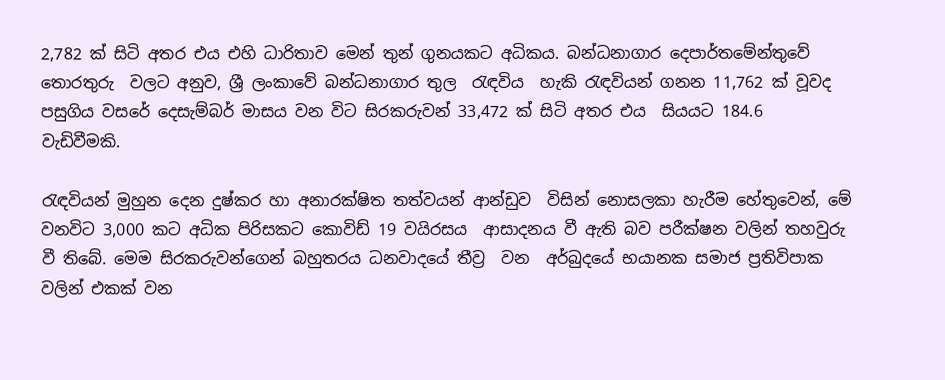2,782 ක් සිටි අතර එය එහි ධාරිතාව මෙන් තුන් ගුනයකට අධිකය. බන්ධනාගාර දෙපාර්තමේන්තුවේ තොරතුරු  වලට අනුව, ශ්‍රී ලංකාවේ බන්ධනාගාර තුල  රැඳවිය  හැකි රැඳවියන් ගනන 11,762 ක් වූවද පසුගිය වසරේ දෙසැම්බර් මාසය වන විට සිරකරුවන් 33,472 ක් සිටි අතර එය  සියයට 184.6  වැඩිවීමකි.

රැඳවියන් මුහුන දෙන දුෂ්කර හා අනාරක්ෂිත තත්වයන් ආන්ඩුව  විසින් නොසලකා හැරීම හේතුවෙන්, මේ වනවිට 3,000 කට අධික පිරිසකට කොවිඩ් 19 වයිරසය  ආසාදනය වී ඇති බව පරීක්ෂන වලින් තහවුරු වී තිබේ. මෙම සිරකරුවන්ගෙන් බහුතරය ධනවාදයේ තීව්‍ර  වන  අර්බුදයේ භයානක සමාජ ප්‍රතිවිපාක වලින් එකක් වන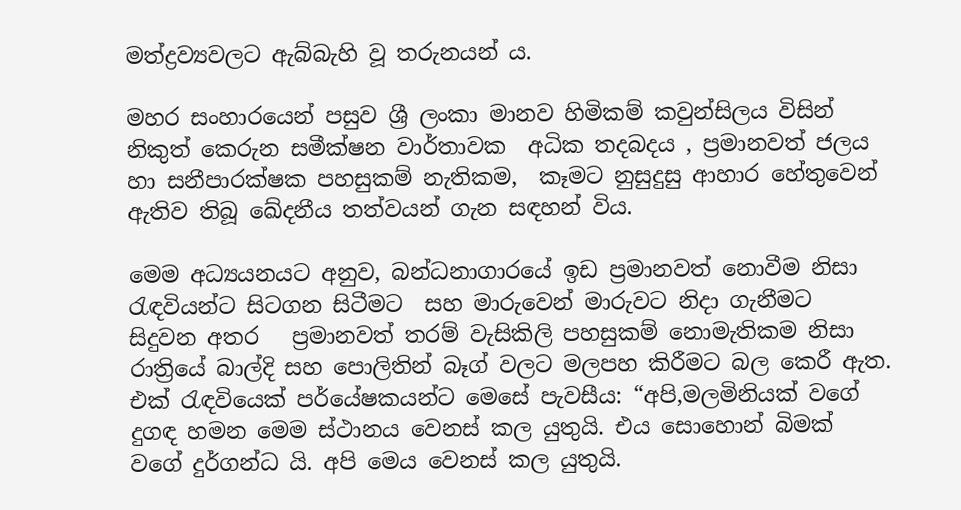මත්ද්‍රව්‍යවලට ඇබ්බැහි වූ තරුනයන් ය.

මහර සංහාරයෙන් පසුව ශ්‍රී ලංකා මානව හිමිකම් කවුන්සිලය විසින් නිකුත් කෙරුන සමීක්ෂන වාර්තාවක  අධික තදබදය , ප්‍රමානවත් ජලය හා සනීපාරක්ෂක පහසුකම් නැතිකම,  කෑමට නුසුදුසු ආහාර හේතුවෙන් ඇතිව තිබූ ඛේදනීය තත්වයන් ගැන සඳහන් විය.

මෙම අධ්‍යයනයට අනුව, බන්ධනාගාරයේ ඉඩ ප්‍රමානවත් නොවීම නිසා රැඳවියන්ට සිටගන සිටීමට  සහ මාරුවෙන් මාරුවට නිදා ගැනීමට  සිදුවන අතර   ප්‍රමානවත් තරම් වැසිකිලි පහසුකම් නොමැතිකම නිසා රාත්‍රියේ බාල්දි සහ පොලිතින් බෑග් වලට මලපහ කිරීමට බල කෙරී ඇත. එක් රැඳවියෙක් පර්යේෂකයන්ට මෙසේ පැවසීය: “අපි,මලමිනියක් වගේ දුගඳ හමන මෙම ස්ථානය වෙනස් කල යුතුයි. එය සොහොන් බිමක් වගේ දුර්ගන්ධ යි. අපි මෙය වෙනස් කල යුතුයි.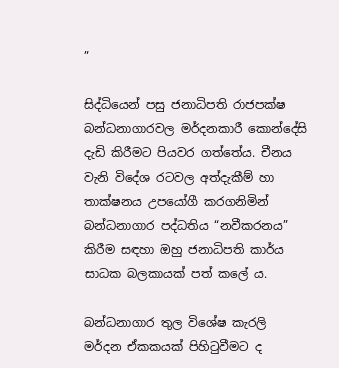”

සිද්ධියෙන් පසු ජනාධිපති රාජපක්ෂ  බන්ධනාගාරවල මර්දනකාරී කොන්දේසි දැඩි කිරීමට පියවර ගත්තේය. චීනය වැනි විදේශ රටවල අත්දැකීම් හා තාක්ෂනය උපයෝගී කරගනිමින් බන්ධනාගාර පද්ධතිය “නවීකරනය” කිරීම සඳහා ඔහු ජනාධිපති කාර්ය සාධක බලකායක් පත් කලේ ය.

බන්ධනාගාර තුල විශේෂ කැරලි මර්දන ඒකකයක් පිහිටුවීමට ද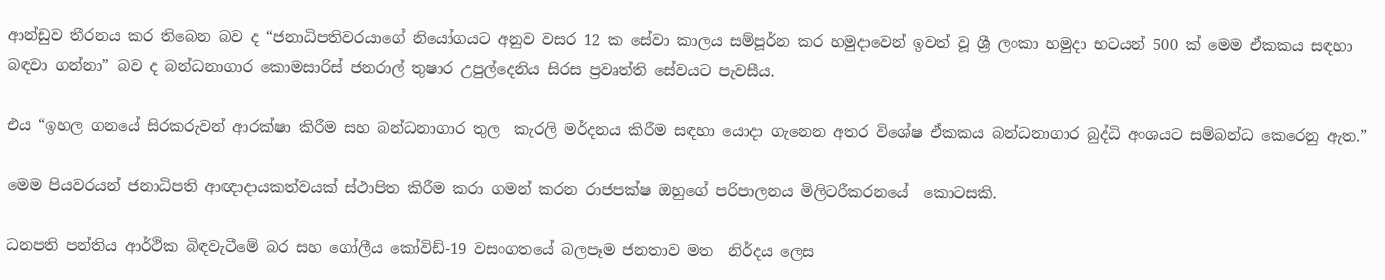ආන්ඩුව තීරනය කර තිබෙන බව ද “ජනාධිපතිවරයාගේ නියෝගයට අනුව වසර 12 ක සේවා කාලය සම්පූර්න කර හමුදාවෙන් ඉවත් වූ ශ්‍රී ලංකා හමුදා භටයන් 500 ක් මෙම ඒකකය සඳහා බඳවා ගන්නා” බව ද බන්ධනාගාර කොමසාරිස් ජනරාල් තුෂාර උපුල්දෙනිය සිරස ප්‍රවෘත්ති සේවයට පැවසීය.

එය “ඉහල ගනයේ සිරකරුවන් ආරක්ෂා කිරීම සහ බන්ධනාගාර තුල  කැරලි මර්දනය කිරීම සඳහා යොදා ගැනෙන අතර විශේෂ ඒකකය බන්ධනාගාර බුද්ධි අංශයට සම්බන්ධ කෙරෙනු ඇත.”

මෙම පියවරයන් ජනාධිපති ආඥාදායකත්වයක් ස්ථාපිත කිරීම කරා ගමන් කරන රාජපක්ෂ ඔහුගේ පරිපාලනය මිලිටරීකරනයේ  කොටසකි.

ධනපති පන්තිය ආර්ථික බිඳවැටීමේ බර සහ ගෝලීය කෝවිඩ්-19 වසංගතයේ බලපෑම ජනතාව මත  නිර්දය ලෙස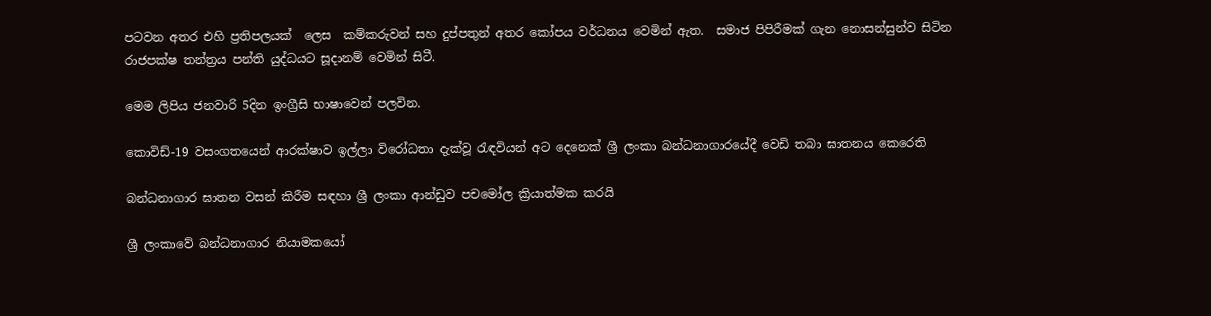පටවන අතර එහි ප්‍රතිපලයක්  ලෙස  කම්කරුවන් සහ දුප්පතුන් අතර කෝපය වර්ධනය වෙමින් ඇත.  සමාජ පිපිරීමක් ගැන නොසන්සුන්ව සිටින රාජපක්ෂ තන්ත්‍රය පන්ති යුද්ධයට සූදානම් වෙමින් සිටී.

මෙම ලිපිය ජනවාරි 5දින ඉංග්‍රීසි භාෂාවෙන් පලවින.

කොවිඩ්-19 වසංගතයෙන් ආරක්ෂාව ඉල්ලා විරෝධතා දැක්වූ රැඳවියන් අට දෙනෙක් ශ්‍රී ලංකා බන්ධනාගාරයේදී වෙඩි තබා ඝාතනය කෙරෙති

බන්ධනාගාර ඝාතන වසන් කිරීම සඳහා ශ්‍රී ලංකා ආන්ඩුව පචමෝල ක්‍රියාත්මක කරයි

ශ්‍රී ලංකාවේ බන්ධනාගාර නියාමකයෝ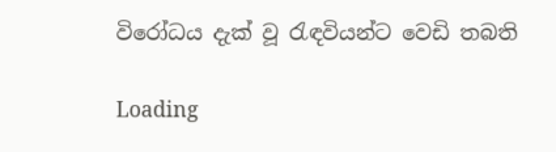විරෝධය දැක් වූ රැඳවියන්ට වෙඩි තබති

Loading